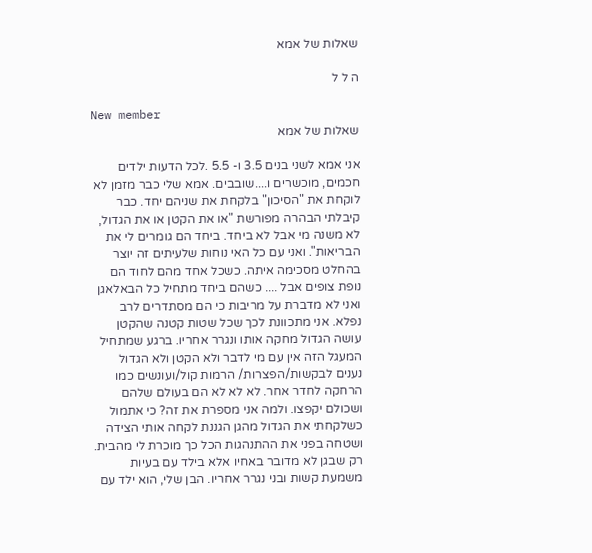שאלות של אמא

ה ל ל

New member
שאלות של אמא

אני אמא לשני בנים 3.5 ו- 5.5 .לכל הדעות ילדים חכמים, מוכשרים ו....שובבים. אמא שלי כבר מזמן לא לוקחת את "הסיכון" בלקחת את שניהם יחד. כבר קיבלתי הבהרה מפורשת "או את הקטן או את הגדול, לא משנה מי אבל לא ביחד. ביחד הם גומרים לי את הבריאות". ואני עם כל האי נוחות שלעיתים זה יוצר בהחלט מסכימה איתה. כשכל אחד מהם לחוד הם נופת צופים אבל .... כשהם ביחד מתחיל כל הבאלאגן ואני לא מדברת על מריבות כי הם מסתדרים לרב נפלא. אני מתכוונת לכך שכל שטות קטנה שהקטן עושה הגדול מחקה אותו ונגרר אחריו. ברגע שמתחיל המעגל הזה אין עם מי לדבר ולא הקטן ולא הגדול נענים לבקשות/הפצרות/ הרמות קול/ועונשים כמו הרחקה לחדר אחר. לא לא לא הם בעולם שלהם ושכולם יקפצו. ולמה אני מספרת את זה? כי אתמול כשלקחתי את הגדול מהגן הגננת לקחה אותי הצידה ושטחה בפני את ההתנהגות הכל כך מוכרת לי מהבית. רק שבגן לא מדובר באחיו אלא בילד עם בעיות משמעת קשות ובני נגרר אחריו. הבן שלי, הוא ילד עם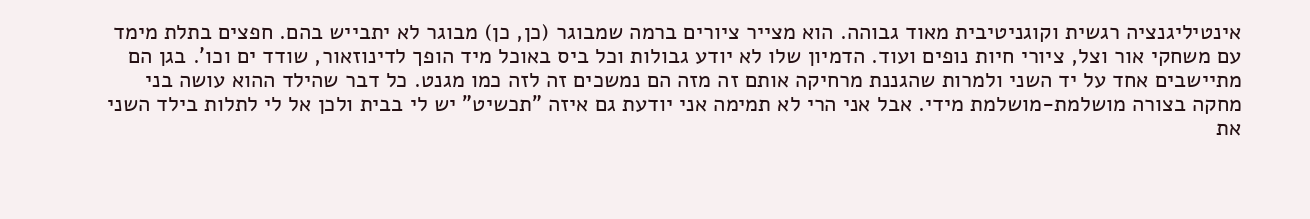אינטיליגנציה רגשית וקוגניטיבית מאוד גבוהה. הוא מצייר ציורים ברמה שמבוגר (כן, כן) מבוגר לא יתבייש בהם. חפצים בתלת מימד עם משחקי אור וצל, ציורי חיות נופים ועוד. הדמיון שלו לא יודע גבולות וכל ביס באוכל מיד הופך לדינוזאור, שודד ים וכו'. בגן הם מתיישבים אחד על יד השני ולמרות שהגננת מרחיקה אותם זה מזה הם נמשכים זה לזה כמו מגנט. כל דבר שהילד ההוא עושה בני מחקה בצורה מושלמת-מושלמת מידי. אבל אני הרי לא תמימה אני יודעת גם איזה "תכשיט" יש לי בבית ולכן אל לי לתלות בילד השני את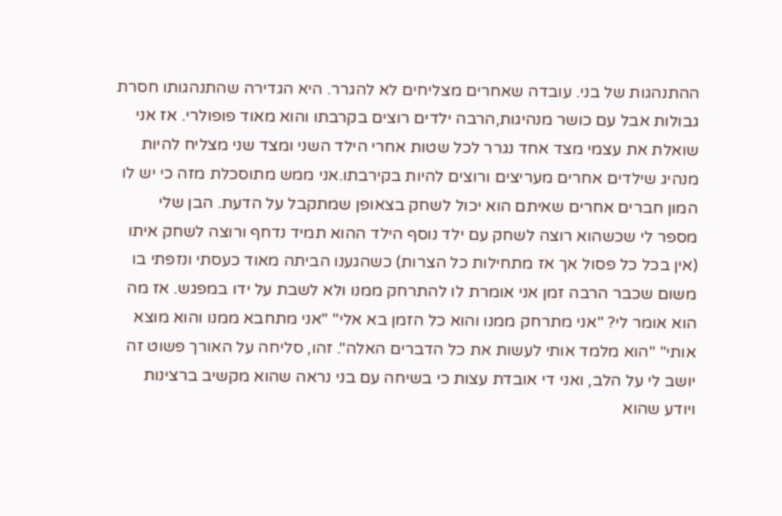ההתנהגות של בני. עובדה שאחרים מצליחים לא להגרר. היא הגדירה שהתנהגותו חסרת גבולות אבל עם כושר מנהיגות,הרבה ילדים רוצים בקרבתו והוא מאוד פופולרי. אז אני שואלת את עצמי מצד אחד נגרר לכל שטות אחרי הילד השני ומצד שני מצליח להיות מנהיג שילדים אחרים מעריצים ורוצים להיות בקירבתו.אני ממש מתוסכלת מזה כי יש לו המון חברים אחרים שאיתם הוא יכול לשחק בצאופן שמתקבל על הדעת. הבן שלי מספר לי שכשהוא רוצה לשחק עם ילד נוסף הילד ההוא תמיד נדחף ורוצה לשחק איתו (אין בכל כל פסול אך אז מתחילות כל הצרות) כשהגענו הביתה מאוד כעסתי ונזפתי בו משום שכבר הרבה זמן אני אומרת לו להתרחק ממנו ולא לשבת על ידו במפגש. אז מה הוא אומר לי? "אני מתרחק ממנו והוא כל הזמן בא אלי" "אני מתחבא ממנו והוא מוצא אותי" "הוא מלמד אותי לעשות את כל הדברים האלה". זהו, סליחה על האורך פשוט זה יושב לי על הלב, ואני די אובדת עצות כי בשיחה עם בני נראה שהוא מקשיב ברצינות ויודע שהוא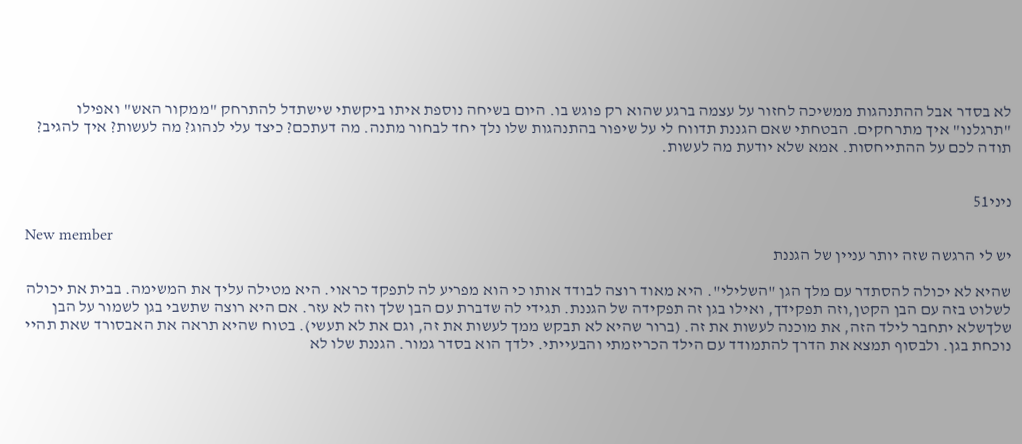לא בסדר אבל ההתנהגות ממשיכה לחזור על עצמה ברגע שהוא רק פוגש בו. היום בשיחה נוספת איתו ביקשתי שישתדל להתרחק "ממקור האש" ואפילו "תרגלנו" איך מתרחקים. הבטחתי שאם הגננת תדווח לי על שיפור בהתנהגות שלו נלך יחד לבחור מתנה. מה דעתכם? כיצד עלי לנהוג? מה לעשות? איך להגיב? תודה לכם על ההתייחסות. אמא שלא יודעת מה לעשות.


ניני51

New member
יש לי הרגשה שזה יותר עניין של הגננת

שהיא לא יכולה להסתדר עם מלך הגן "השלילי". היא מאוד רוצה לבודד אותו כי הוא מפריע לה לתפקד כראוי. היא מטילה עליך את המשימה. בבית את יכולה לשלוט בזה עם הבן הקטן,וזה תפקידך, ואילו בגן זה תפקידה של הגננת. תגידי לה שדברת עם הבן שלך וזה לא עזר. אם היא רוצה שתשבי בגן לשמור על הבן שלךשלא יתחבר לילד הזה, את מוכנה לעשות את זה. (ברור שהיא לא תבקש ממך לעשות את זה, וגם את לא תעשי). בטוח שהיא תראה את האבסורד שאת תהיי נוכחת בגן. ולבסוף תמצא את הדרך להתמודד עם הילד הכריזמתי והבעייתי. ילדך הוא בסדר גמור. הגננת שלו לא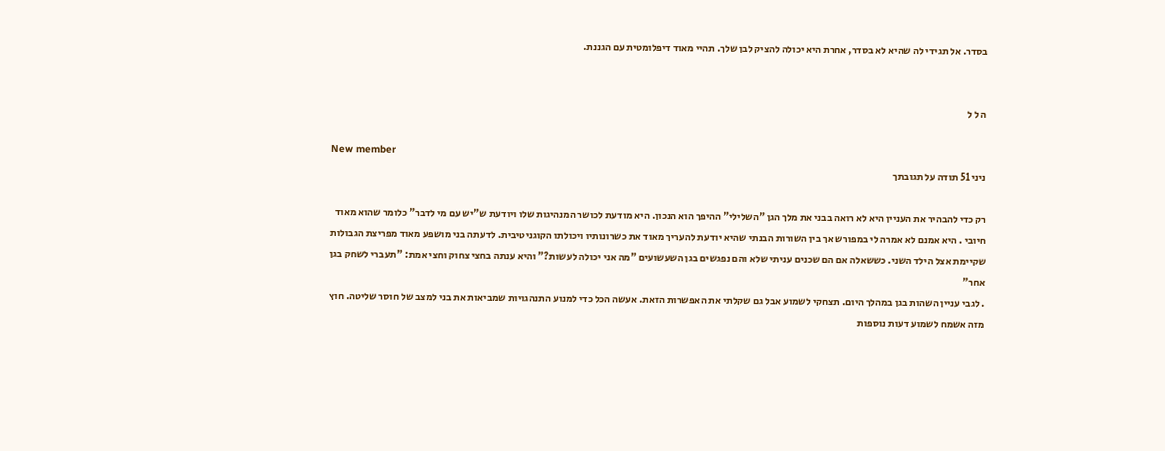בסדר. אל תגידי לה שהיא לא בסדר, אחרת היא יכולה להציק לבן שלך. תהיי מאוד דיפלומטית עם הגננת.


ה ל ל

New member
ניני 51 תודה על תגובתך

רק כדי להבהיר את העניין היא לא רואה בבני את מלך הגן "השלילי" ההיפך הוא הנכון. היא מודעת לכושר המנהיגות שלו ויודעת ש"יש עם מי לדבר" כלומר שהוא מאוד חיובי . היא אמנם לא אמרה לי במפורש אך בין השורות הבנתי שהיא יודעת להעריך מאוד את כשרונותיו ויכולתו הקוגניטיבית. לדעתה בני מושפע מאוד מפריצת הגבולות שקיימת אצל הילד השני. כששאלה אם הם שכנים עניתי שלא והם נפגשים בגן השעשועים "מה אני יכולה לעשות?" והיא ענתה בחצי צחוק וחצי אמת: "תעברי לשחק בגן אחר"
. לגבי עניין השהות בגן במהלך היום. תצחקי לשמוע אבל גם שקלתי את האפשרות הזאת. אעשה הכל כדי למנוע התנהגויות שמביאות את בני למצב של חוסר שליטה. חוץ מזה אשמח לשמוע דעות נוספות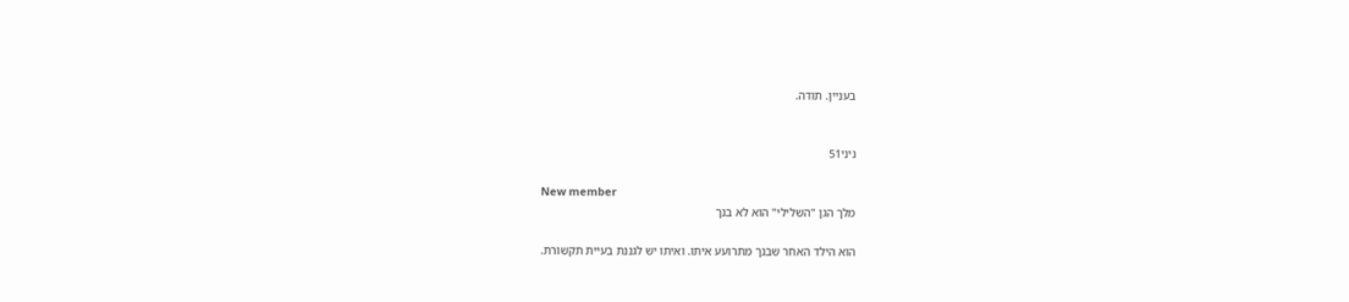בעניין. תודה.


ניני51

New member
מלך הגן "השלילי" הוא לא בנך

הוא הילד האחר שבנך מתרועע איתו. ואיתו יש לגננת בעיית תקשורת.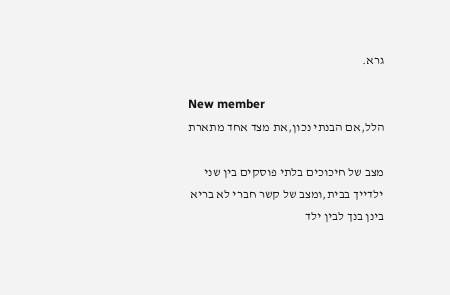גרא.

New member
הלל,אם הבנתי נכון,את מצד אחד מתארת

מצב של חיכוכים בלתי פוסקים בין שני ילדייך בבית,ומצב של קשר חברי לא בריא בינן בנך לבין ילד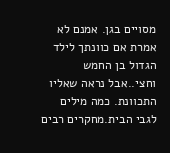מסויים בגן. אמנם לא אמרת אם כוונתך לילד הגדול בן החמש וחצי..אבל נראה שאליו התכוונת. כמה מילים לגבי הבית.מחקרים רבים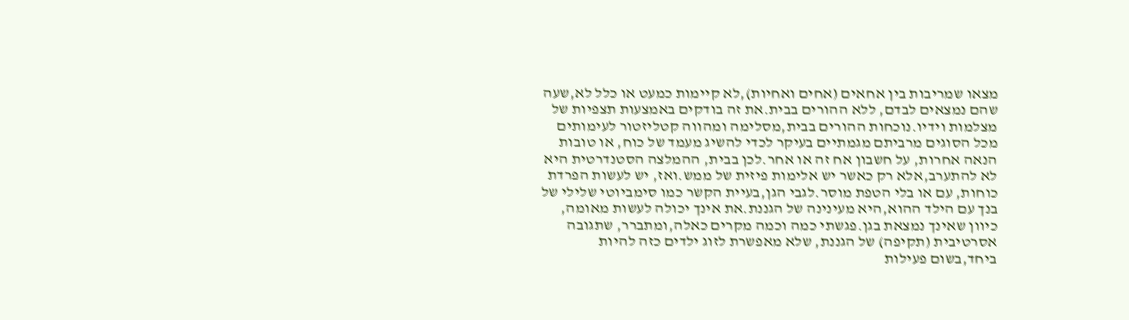מצאו שמריבות בין אחאים (אחים ואחיות),לא קיימות כמעט או כלל לא,שעה שהם נמצאים לבדם, ללא ההורים בבית.את זה בודקים באמצעות תצפיות של מצלמות וידיו.נוכחות ההורים בבית,מסלימה ומהווה קטליזטור לעימותים מכל הסוגים מרביתם מגמתיים בעיקר לכדי להשיג מעמד של כוח, או טובות הנאה אחרות, על חשבון אח זה או אחר.לכן בבית, ההמלצה הסטנדרטית היא לא להתערב,אלא רק כאשר יש אלימות פיזית של ממש.ואז, יש לעשות הפרדת כוחות, עם או בלי הטפת מוסר.לגבי הגן,בעיית הקשר כמו סימביוטי שלילי של בנך עם הילד ההוא,היא מעינינה של הגננת.את אינך יכולה לעשות מאומה, כיוון שאינך נמצאת בגן.פגשתי כמה וכמה מקרים כאלה,ומתברר, שתגובה אסרטיבית (תקיפה) של הגננת, שלא מאפשרת לזוג ילדים כזה להיות ביחד,בשום פעילות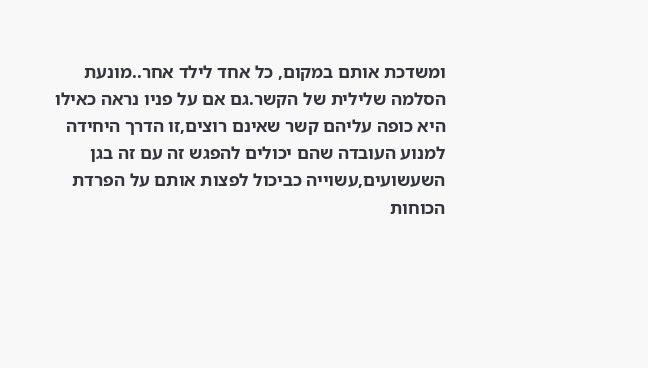ומשדכת אותם במקום, כל אחד לילד אחר..מונעת הסלמה שלילית של הקשר.גם אם על פניו נראה כאילו היא כופה עליהם קשר שאינם רוצים,זו הדרך היחידה למנוע העובדה שהם יכולים להפגש זה עם זה בגן השעשועים,עשוייה כביכול לפצות אותם על הפרדת הכוחות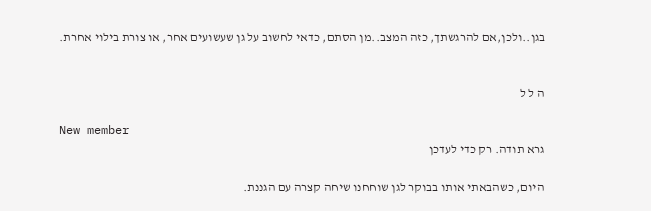בגן..ולכן,אם להרגשתך, כזה המצב..מן הסתם, כדאי לחשוב על גן שעשועים אחר, או צורת בילוי אחרת.


ה ל ל

New member
גרא תודה. רק כדי לעדכן

היום, כשהבאתי אותו בבוקר לגן שוחחנו שיחה קצרה עם הגננת.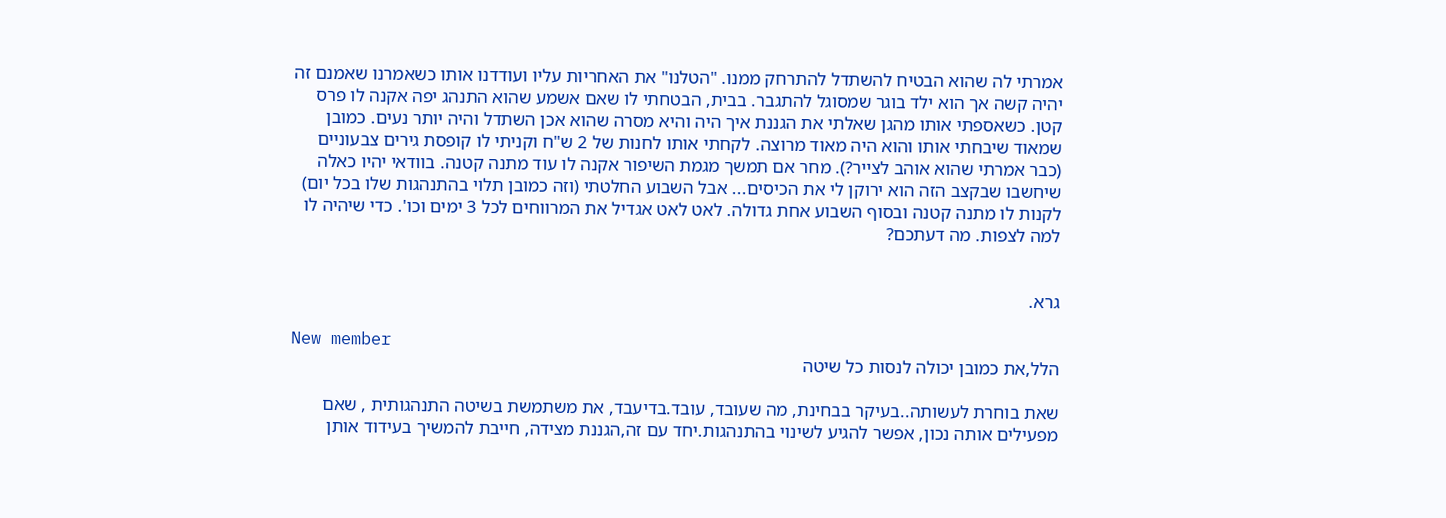אמרתי לה שהוא הבטיח להשתדל להתרחק ממנו. "הטלנו" את האחריות עליו ועודדנו אותו כשאמרנו שאמנם זה יהיה קשה אך הוא ילד בוגר שמסוגל להתגבר. בבית, הבטחתי לו שאם אשמע שהוא התנהג יפה אקנה לו פרס קטן. כשאספתי אותו מהגן שאלתי את הגננת איך היה והיא מסרה שהוא אכן השתדל והיה יותר נעים. כמובן שמאוד שיבחתי אותו והוא היה מאוד מרוצה. לקחתי אותו לחנות של 2 ש"ח וקניתי לו קופסת גירים צבעוניים (כבר אמרתי שהוא אוהב לצייר?). מחר אם תמשך מגמת השיפור אקנה לו עוד מתנה קטנה. בוודאי יהיו כאלה שיחשבו שבקצב הזה הוא ירוקן לי את הכיסים... אבל השבוע החלטתי (וזה כמובן תלוי בהתנהגות שלו בכל יום) לקנות לו מתנה קטנה ובסוף השבוע אחת גדולה. לאט לאט אגדיל את המרווחים לכל 3 ימים וכו'. כדי שיהיה לו למה לצפות. מה דעתכם?


גרא.

New member
הלל,את כמובן יכולה לנסות כל שיטה

שאת בוחרת לעשותה..בעיקר בבחינת, מה שעובד, עובד.בדיעבד, את משתמשת בשיטה התנהגותית , שאם מפעילים אותה נכון, אפשר להגיע לשינוי בהתנהגות.יחד עם זה,הגננת מצידה, חייבת להמשיך בעידוד אותן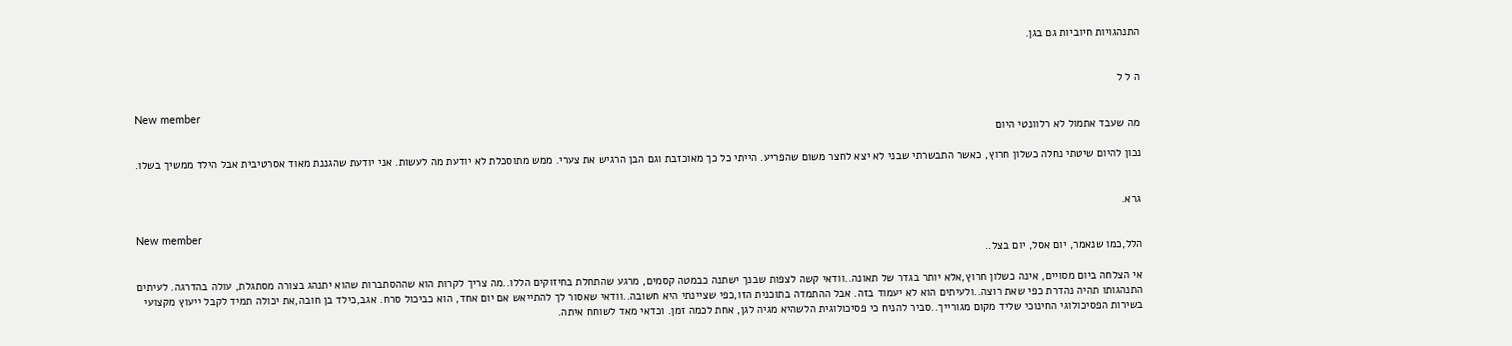התנהגויות חיוביות גם בגן.


ה ל ל

New member
מה שעבד אתמול לא רלוונטי היום

נכון להיום שיטתי נחלה כשלון חרוץ, כאשר התבשרתי שבני לא יצא לחצר משום שהפריע. הייתי כל כך מאוכזבת וגם הבן הרגיש את צערי. ממש מתוסכלת לא יודעת מה לעשות. אני יודעת שהגננת מאוד אסרטיבית אבל הילד ממשיך בשלו.


גרא.

New member
הלל,כמו שנאמר, יום אסל, יום בצל..

אי הצלחה ביום מסויים, אינה כשלון חרוץ,אלא יותר בגדר של תאונה..וודאי קשה לצפות שבנך ישתנה כבמטה קסמים, מרגע שהתחלת בחיזוקים הללו..מה צריך לקרות הוא שההסתברות שהוא יתנהג בצורה מסתגלת, עולה בהדרגה. לעיתים התנהגותו תהיה נהדרת כפי שאת רוצה..ולעיתים הוא לא יעמוד בזה. אבל ההתמדה בתוכנית הזו,כפי שציינתי היא חשובה..וודאי שאסור לך להתייאש אם יום אחד, הוא כביכול סרח. אגב,כילד בן חובה,את יכולה תמיד לקבל ייעוץ מקצועי בשירות הפסיכולוגי החינוכי שליד מקום מגורייך..סביר להניח כי פסיכולוגית הלשהיא מגיה לגן, אחת לכמה זמן. וכדאי מאד לשוחח איתה.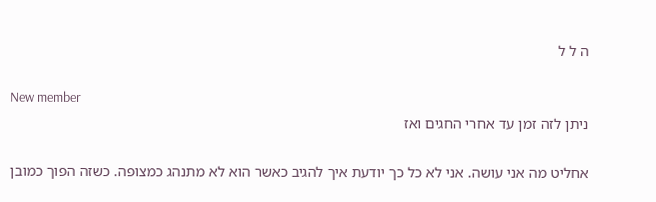ה ל ל

New member
ניתן לזה זמן עד אחרי החגים ואז

אחליט מה אני עושה. אני לא כל כך יודעת איך להגיב כאשר הוא לא מתנהג כמצופה. כשזה הפוך כמובן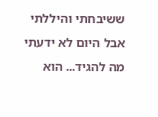ששיבחתי והיללתי אבל היום לא ידעתי מה להגיד... הוא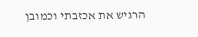הרגיש את אכזבתי וכמובן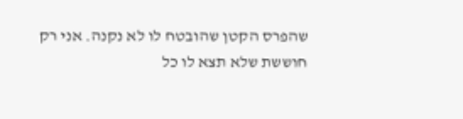שהפרס הקטן שהובטח לו לא נקנה. אני רק חוששת שלא תצא לו כל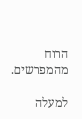הרוח מהמפרשים.

למעלה